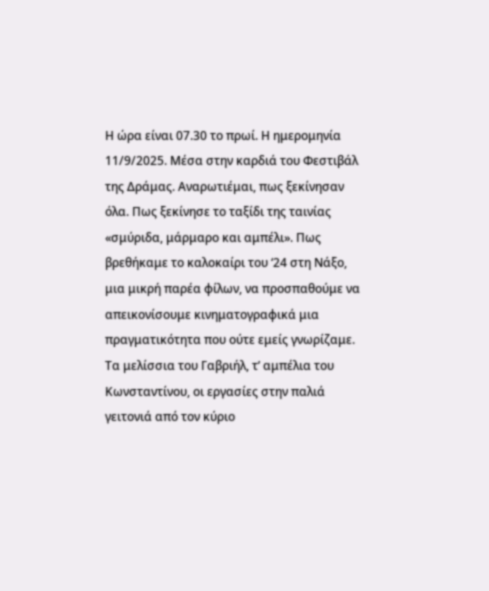Η ώρα είναι 07.30 το πρωί. Η ημερομηνία 11/9/2025. Μέσα στην καρδιά του Φεστιβάλ της Δράμας. Αναρωτιέμαι, πως ξεκίνησαν όλα. Πως ξεκίνησε το ταξίδι της ταινίας «σμύριδα, μάρμαρο και αμπέλι». Πως βρεθήκαμε το καλοκαίρι του ‘24 στη Νάξο, μια μικρή παρέα φίλων, να προσπαθούμε να απεικονίσουμε κινηματογραφικά μια πραγματικότητα που ούτε εμείς γνωρίζαμε.
Τα μελίσσια του Γαβριήλ, τ’ αμπέλια του Κωνσταντίνου, οι εργασίες στην παλιά γειτονιά από τον κύριο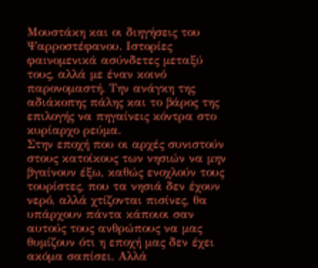Μουστάκη και οι διηγήσεις του Ψαρροστέφανου. Ιστορίες φαινομενικά ασύνδετες μεταξύ τους, αλλά με έναν κοινό παρονομαστή. Την ανάγκη της αδιάκοπης πάλης και το βάρος της επιλογής να πηγαίνεις κόντρα στο κυρίαρχο ρεύμα.
Στην εποχή που οι αρχές συνιστούν στους κατοίκους των νησιών να μην βγαίνουν έξω, καθώς ενοχλούν τους τουρίστες, που τα νησιά δεν έχουν νερό, αλλά χτίζονται πισίνες, θα υπάρχουν πάντα κάποιοι σαν αυτούς τους ανθρώπους να μας θυμίζουν ότι η εποχή μας δεν έχει ακόμα σαπίσει. Αλλά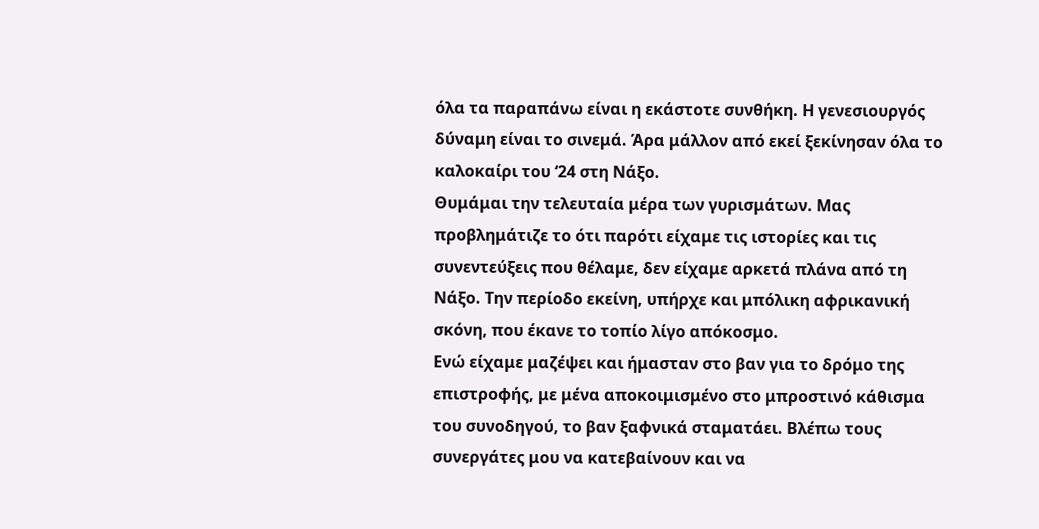όλα τα παραπάνω είναι η εκάστοτε συνθήκη. Η γενεσιουργός δύναμη είναι το σινεμά. Άρα μάλλον από εκεί ξεκίνησαν όλα το καλοκαίρι του ‘24 στη Νάξο.
Θυμάμαι την τελευταία μέρα των γυρισμάτων. Μας προβλημάτιζε το ότι παρότι είχαμε τις ιστορίες και τις συνεντεύξεις που θέλαμε, δεν είχαμε αρκετά πλάνα από τη Νάξο. Την περίοδο εκείνη, υπήρχε και μπόλικη αφρικανική σκόνη, που έκανε το τοπίο λίγο απόκοσμο.
Ενώ είχαμε μαζέψει και ήμασταν στο βαν για το δρόμο της επιστροφής, με μένα αποκοιμισμένο στο μπροστινό κάθισμα του συνοδηγού, το βαν ξαφνικά σταματάει. Βλέπω τους συνεργάτες μου να κατεβαίνουν και να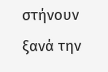στήνουν ξανά την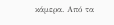κάμερα. Από τα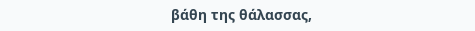βάθη της θάλασσας,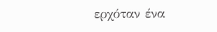ερχόταν ένα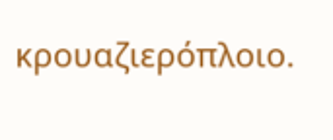κρουαζιερόπλοιο.